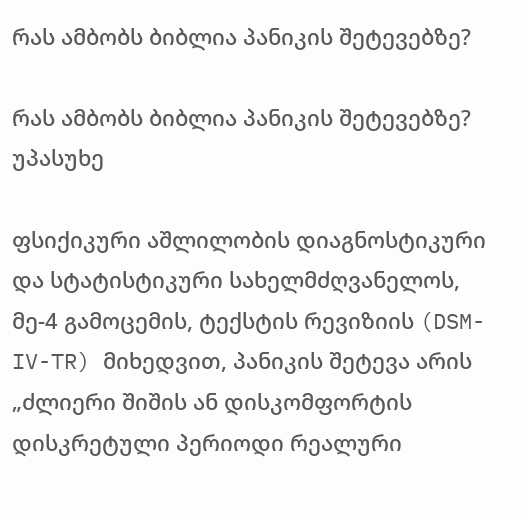რას ამბობს ბიბლია პანიკის შეტევებზე?

რას ამბობს ბიბლია პანიკის შეტევებზე? უპასუხე

ფსიქიკური აშლილობის დიაგნოსტიკური და სტატისტიკური სახელმძღვანელოს, მე-4 გამოცემის, ტექსტის რევიზიის (DSM-IV-TR) მიხედვით, პანიკის შეტევა არის „ძლიერი შიშის ან დისკომფორტის დისკრეტული პერიოდი რეალური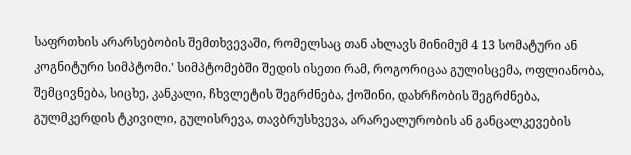საფრთხის არარსებობის შემთხვევაში, რომელსაც თან ახლავს მინიმუმ 4 13 სომატური ან კოგნიტური სიმპტომი.' სიმპტომებში შედის ისეთი რამ, როგორიცაა გულისცემა, ოფლიანობა, შემცივნება, სიცხე, კანკალი, ჩხვლეტის შეგრძნება, ქოშინი, დახრჩობის შეგრძნება, გულმკერდის ტკივილი, გულისრევა, თავბრუსხვევა, არარეალურობის ან განცალკევების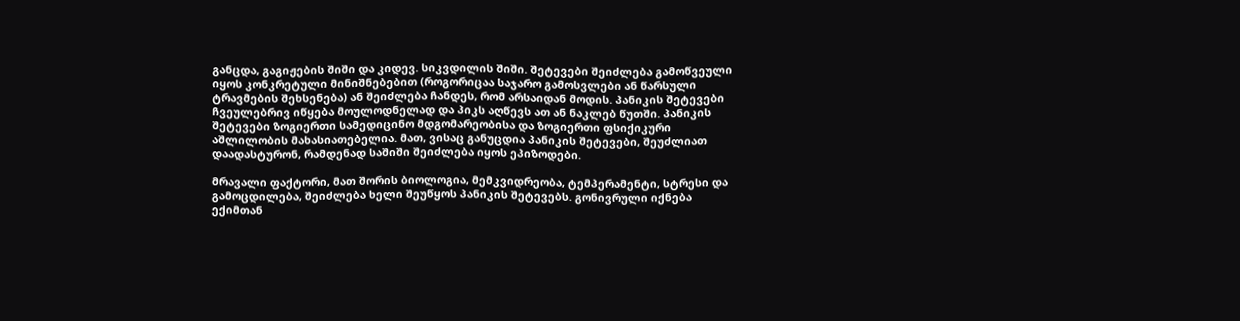განცდა, გაგიჟების შიში და კიდევ. სიკვდილის შიში. შეტევები შეიძლება გამოწვეული იყოს კონკრეტული მინიშნებებით (როგორიცაა საჯარო გამოსვლები ან წარსული ტრავმების შეხსენება) ან შეიძლება ჩანდეს, რომ არსაიდან მოდის. პანიკის შეტევები ჩვეულებრივ იწყება მოულოდნელად და პიკს აღწევს ათ ან ნაკლებ წუთში. პანიკის შეტევები ზოგიერთი სამედიცინო მდგომარეობისა და ზოგიერთი ფსიქიკური აშლილობის მახასიათებელია. მათ, ვისაც განუცდია პანიკის შეტევები, შეუძლიათ დაადასტურონ, რამდენად საშიში შეიძლება იყოს ეპიზოდები.

მრავალი ფაქტორი, მათ შორის ბიოლოგია, მემკვიდრეობა, ტემპერამენტი, სტრესი და გამოცდილება, შეიძლება ხელი შეუწყოს პანიკის შეტევებს. გონივრული იქნება ექიმთან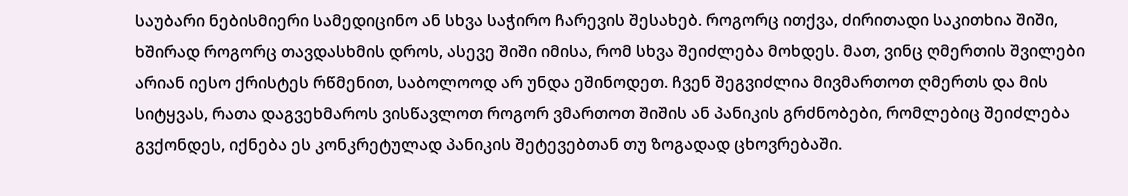საუბარი ნებისმიერი სამედიცინო ან სხვა საჭირო ჩარევის შესახებ. როგორც ითქვა, ძირითადი საკითხია შიში, ხშირად როგორც თავდასხმის დროს, ასევე შიში იმისა, რომ სხვა შეიძლება მოხდეს. მათ, ვინც ღმერთის შვილები არიან იესო ქრისტეს რწმენით, საბოლოოდ არ უნდა ეშინოდეთ. ჩვენ შეგვიძლია მივმართოთ ღმერთს და მის სიტყვას, რათა დაგვეხმაროს ვისწავლოთ როგორ ვმართოთ შიშის ან პანიკის გრძნობები, რომლებიც შეიძლება გვქონდეს, იქნება ეს კონკრეტულად პანიკის შეტევებთან თუ ზოგადად ცხოვრებაში.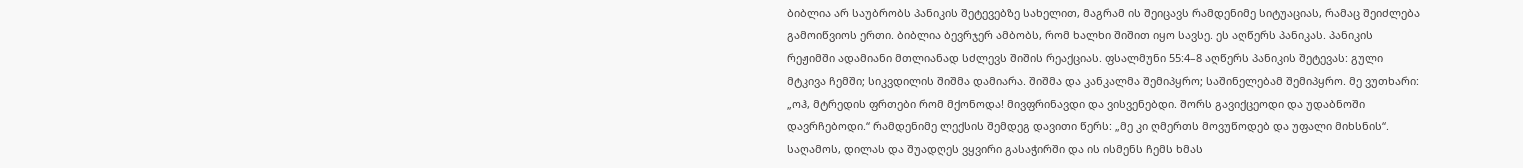ბიბლია არ საუბრობს პანიკის შეტევებზე სახელით, მაგრამ ის შეიცავს რამდენიმე სიტუაციას, რამაც შეიძლება გამოიწვიოს ერთი. ბიბლია ბევრჯერ ამბობს, რომ ხალხი შიშით იყო სავსე. ეს აღწერს პანიკას. პანიკის რეჟიმში ადამიანი მთლიანად სძლევს შიშის რეაქციას. ფსალმუნი 55:4–8 აღწერს პანიკის შეტევას: გული მტკივა ჩემში; სიკვდილის შიშმა დამიარა. შიშმა და კანკალმა შემიპყრო; საშინელებამ შემიპყრო. მე ვუთხარი: „ოჰ, მტრედის ფრთები რომ მქონოდა! მივფრინავდი და ვისვენებდი. შორს გავიქცეოდი და უდაბნოში დავრჩებოდი.“ რამდენიმე ლექსის შემდეგ დავითი წერს: „მე კი ღმერთს მოვუწოდებ და უფალი მიხსნის“. საღამოს, დილას და შუადღეს ვყვირი გასაჭირში და ის ისმენს ჩემს ხმას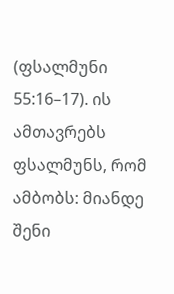(ფსალმუნი 55:16–17). ის ამთავრებს ფსალმუნს, რომ ამბობს: მიანდე შენი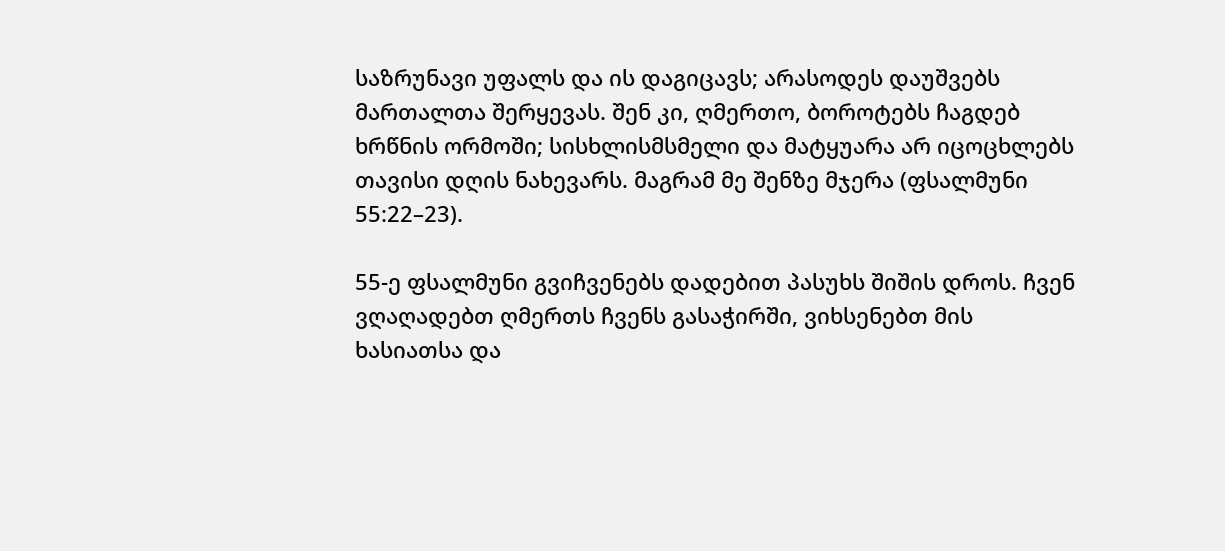საზრუნავი უფალს და ის დაგიცავს; არასოდეს დაუშვებს მართალთა შერყევას. შენ კი, ღმერთო, ბოროტებს ჩაგდებ ხრწნის ორმოში; სისხლისმსმელი და მატყუარა არ იცოცხლებს თავისი დღის ნახევარს. მაგრამ მე შენზე მჯერა (ფსალმუნი 55:22–23).

55-ე ფსალმუნი გვიჩვენებს დადებით პასუხს შიშის დროს. ჩვენ ვღაღადებთ ღმერთს ჩვენს გასაჭირში, ვიხსენებთ მის ხასიათსა და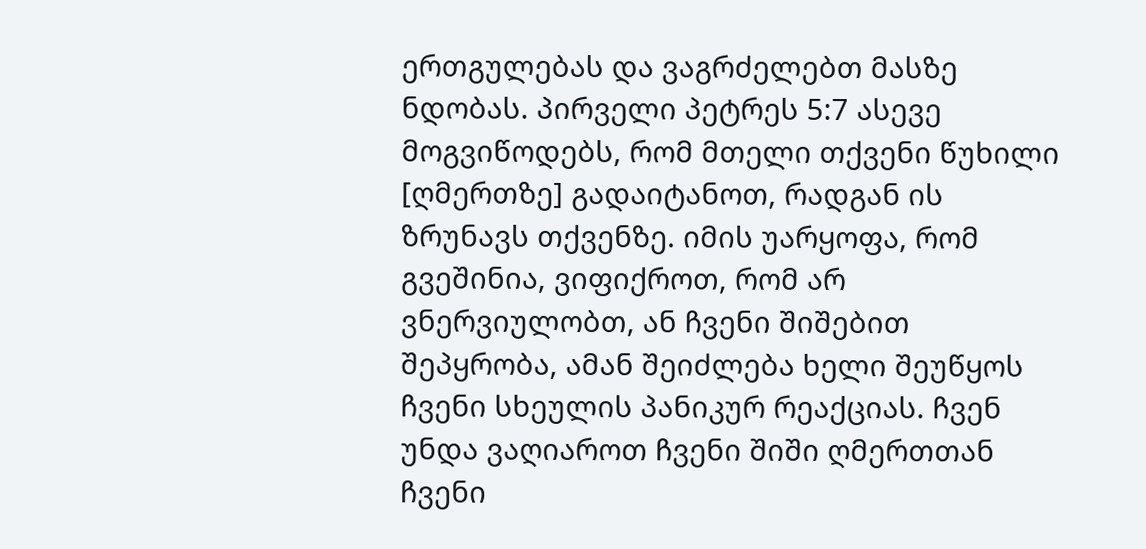ერთგულებას და ვაგრძელებთ მასზე ნდობას. პირველი პეტრეს 5:7 ასევე მოგვიწოდებს, რომ მთელი თქვენი წუხილი [ღმერთზე] გადაიტანოთ, რადგან ის ზრუნავს თქვენზე. იმის უარყოფა, რომ გვეშინია, ვიფიქროთ, რომ არ ვნერვიულობთ, ან ჩვენი შიშებით შეპყრობა, ამან შეიძლება ხელი შეუწყოს ჩვენი სხეულის პანიკურ რეაქციას. ჩვენ უნდა ვაღიაროთ ჩვენი შიში ღმერთთან ჩვენი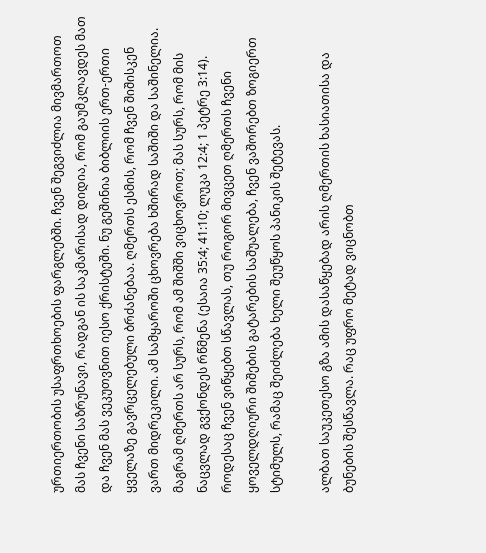ურთიერთობის უსაფრთხოების ფარგლებში. ჩვენ შეგვიძლია მივმართოთ მას ჩვენი საზრუნავი, რადგან ის საკმარისად დიდია, რომ გაუმკლავდეს მათ და ჩვენ მას ვეკუთვნით იესო ქრისტეში. ნუ გეშინია ბიბლიის ერთ-ერთი ყველაზე გავრცელებული ბრძანებაა. ღმერთს ესმის, რომ ჩვენ შიშისკენ ვართ მიდრეკილი. ამ სამყაროში ცხოვრება ხშირად საშიში და საშინელია. მაგრამ ღმერთს არ სურს, რომ ამ შიშში ვიცხოვროთ; მას სურს, რომ მის ნაცვლად გვქონდეს რწმენა (ესაია 35:4; 41:10; ლუკა 12:4; 1 პეტრე 3:14). როდესაც ჩვენ ვიწყებთ სწავლას, თუ როგორ მივცეთ ღმერთს ჩვენი ყოველდღიური შიშების გატარების საშუალება, ჩვენ ვაშორებთ ზოგიერთ სტიმულს, რამაც შეიძლება ხელი შეუწყოს პანიკის შეტევას.

ალბათ საუკეთესო გზა ამის დასაწყებად არის ღმერთის ხასიათისა და ბუნების შესწავლა. რაც უფრო მეტად ვიცნობთ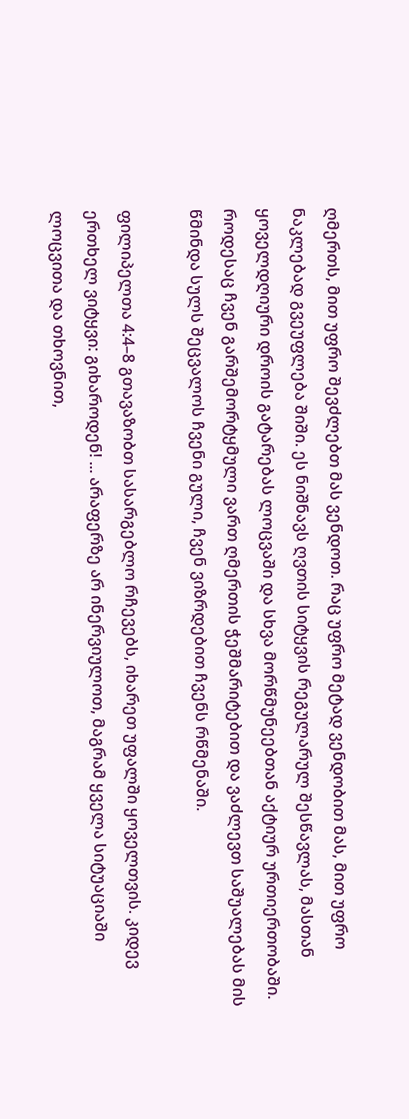ღმერთს, მით უფრო შევძლებთ მას ვენდოთ. რაც უფრო მეტად ვენდობით მას, მით უფრო ნაკლებად გვეუფლება შიში. ეს ნიშნავს ღვთის სიტყვის რეგულარულ შესწავლას, მასთან ყოველდღიური დროის გატარებას ლოცვაში და სხვა მორწმუნეებთან აქტიურ ურთიერთობაში. როდესაც ჩვენ გარშემორტყმული ვართ ღმერთის ჭეშმარიტებით და ვაძლევთ საშუალებას მის წმინდა სულს შეცვალოს ჩვენი გული, ჩვენ ვიზრდებით ჩვენს რწმენაში.

ფილიპელთა 4:4–8 გთავაზობთ სასარგებლო რჩევებს, იხარეთ უფალში ყოველთვის. კიდევ ერთხელ ვიტყვი: გიხაროდენ! ... არაფერზე არ ინერვიულოთ, მაგრამ ყველა სიტუაციაში ლოცვითა და თხოვნით,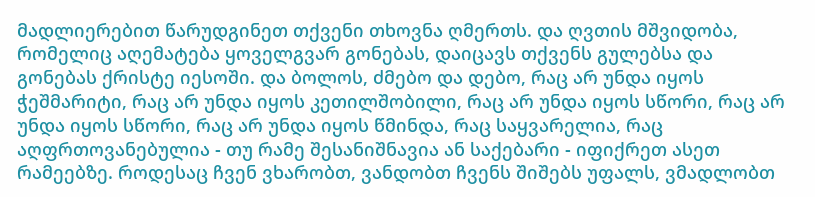მადლიერებით წარუდგინეთ თქვენი თხოვნა ღმერთს. და ღვთის მშვიდობა, რომელიც აღემატება ყოველგვარ გონებას, დაიცავს თქვენს გულებსა და გონებას ქრისტე იესოში. და ბოლოს, ძმებო და დებო, რაც არ უნდა იყოს ჭეშმარიტი, რაც არ უნდა იყოს კეთილშობილი, რაც არ უნდა იყოს სწორი, რაც არ უნდა იყოს სწორი, რაც არ უნდა იყოს წმინდა, რაც საყვარელია, რაც აღფრთოვანებულია - თუ რამე შესანიშნავია ან საქებარი - იფიქრეთ ასეთ რამეებზე. როდესაც ჩვენ ვხარობთ, ვანდობთ ჩვენს შიშებს უფალს, ვმადლობთ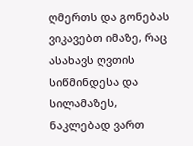ღმერთს და გონებას ვიკავებთ იმაზე, რაც ასახავს ღვთის სიწმინდესა და სილამაზეს, ნაკლებად ვართ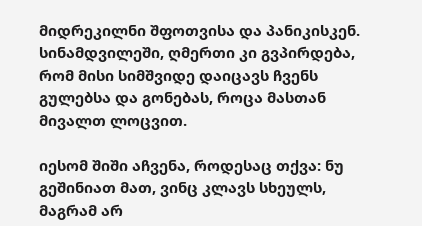მიდრეკილნი შფოთვისა და პანიკისკენ. სინამდვილეში, ღმერთი კი გვპირდება, რომ მისი სიმშვიდე დაიცავს ჩვენს გულებსა და გონებას, როცა მასთან მივალთ ლოცვით.

იესომ შიში აჩვენა, როდესაც თქვა: ნუ გეშინიათ მათ, ვინც კლავს სხეულს, მაგრამ არ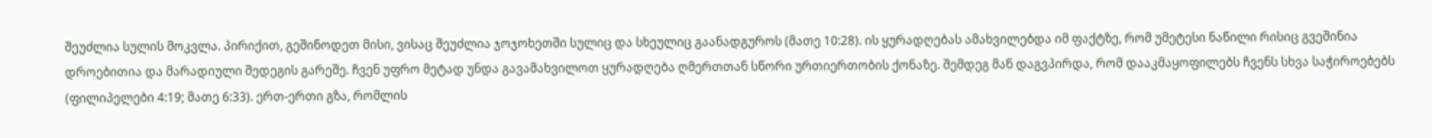შეუძლია სულის მოკვლა. პირიქით, გეშინოდეთ მისი, ვისაც შეუძლია ჯოჯოხეთში სულიც და სხეულიც გაანადგუროს (მათე 10:28). ის ყურადღებას ამახვილებდა იმ ფაქტზე, რომ უმეტესი ნაწილი რისიც გვეშინია დროებითია და მარადიული შედეგის გარეშე. ჩვენ უფრო მეტად უნდა გავამახვილოთ ყურადღება ღმერთთან სწორი ურთიერთობის ქონაზე. შემდეგ მან დაგვპირდა, რომ დააკმაყოფილებს ჩვენს სხვა საჭიროებებს (ფილიპელები 4:19; მათე 6:33). ერთ-ერთი გზა, რომლის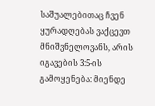საშუალებითაც ჩვენ ყურადღებას ვაქცევთ მნიშვნელოვანს, არის იგავების 3:5-ის გამოყენება: მიენდე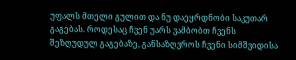უფალს მთელი გულით და ნუ დაეყრდნობი საკუთარ გაგებას. როდესაც ჩვენ უარს ვამბობთ ჩვენს შეზღუდულ გაგებაზე, განსაზღვროს ჩვენი სიმშვიდისა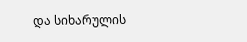და სიხარულის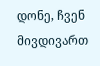დონე, ჩვენ მივდივართ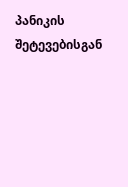პანიკის შეტევებისგან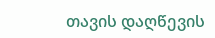თავის დაღწევის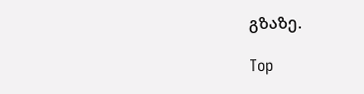გზაზე.

Top